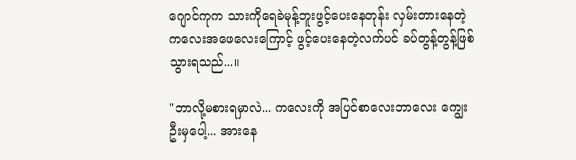ဂျောင်ကုက သားကိုရေခဲမုန့်ဘူးဖွင့်ပေးနေတုန်း လှမ်းတားနေတဲ့ ကလေးအဖေလေးကြောင့် ဖွင့်ပေးနေတဲ့လက်ပင် ခပ်တွန့်တွန့်ဖြစ်သွားရသည်...။

"ဘာလို့မစားရမှာလဲ... ကလေးကို အပြင်စာလေးဘာလေး ကျွေးဦးမှပေါ့... အားနေ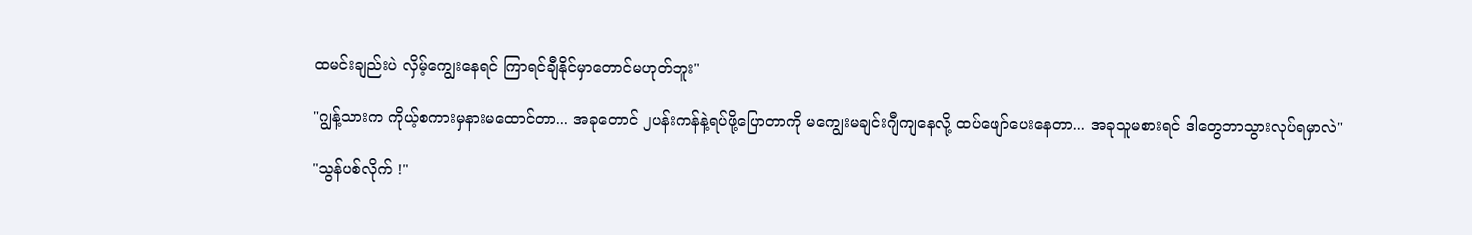ထမင်းချည်းပဲ လှိမ့်ကျွေးနေရင် ကြာရင်ချီနိုင်မှာတောင်မဟုတ်ဘူး"

"ဂျွန့်သားက ကိုယ့်စကားမှနားမထောင်တာ... အခုတောင် ၂ပန်းကန်နဲ့ရပ်ဖို့ပြောတာကို မကျွေးမချင်းဂျီကျနေလို့ ထပ်ဖျော်ပေးနေတာ... အခုသူမစားရင် ဒါတွေဘာသွားလုပ်ရမှာလဲ"

"သွန်ပစ်လိုက် !"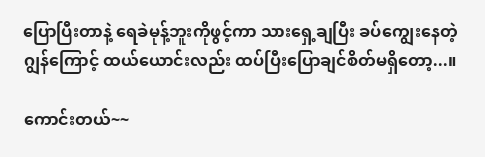ပြောပြီးတာနဲ့ ရေခဲမုန့်ဘူးကိုဖွင့်ကာ သားရှေ့ချပြီး ခပ်ကျွေးနေတဲ့ဂျွန်ကြောင့် ထယ်ယောင်းလည်း ထပ်ပြီးပြောချင်စိတ်မရှိတော့...။

ကောင်းတယ်~~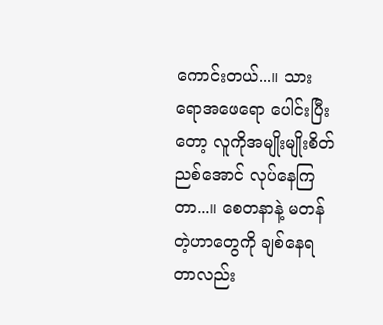ကောင်းတယ်...။ သားရောအဖေရော ပေါင်းပြီးတော့ လူကိုအမျိုးမျိုးစိတ်ညစ်အောင် လုပ်နေကြတာ...။ စေတနာနဲ့ မတန်တဲ့ဟာတွေကို ချစ်နေရတာလည်း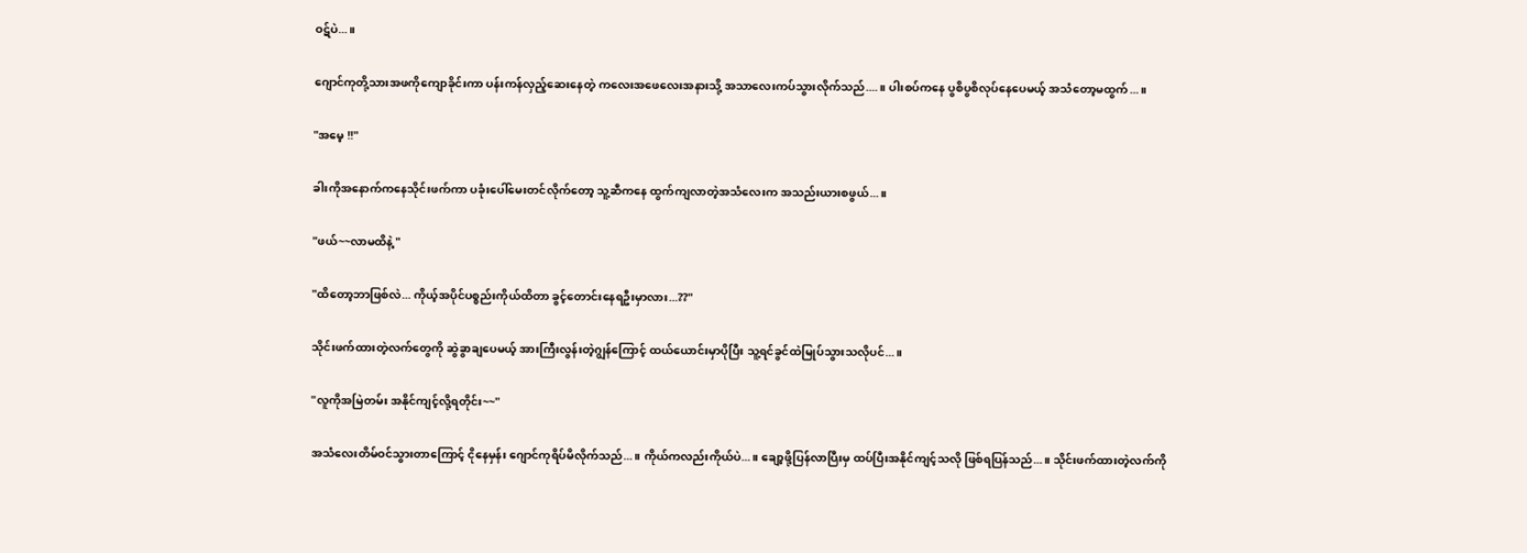ဝဋ်ပဲ...။

ဂျောင်ကုတို့သားအဖကိုကျောခိုင်းကာ ပန်းကန်လှည့်ဆေးနေတဲ့ ကလေးအဖေလေးအနားသို့ အသာလေးကပ်သွားလိုက်သည်....။ ပါးစပ်ကနေ ပွစိပွစိလုပ်နေပေမယ့် အသံတော့မထွက်...။

"အမေ့ !!"

ခါးကိုအနောက်ကနေသိုင်းဖက်ကာ ပခုံးပေါ်မေးတင်လိုက်တော့ သူ့ဆီကနေ ထွက်ကျလာတဲ့အသံလေးက အသည်းယားစဖွယ်...။

"ဖယ်~~လာမထိနဲ့ "

"ထိတော့ဘာဖြစ်လဲ... ကိုယ့်အပိုင်ပစ္စည်းကိုယ်ထိတာ ခွင့်တောင်းနေရဦးမှာလား...??"

သိုင်းဖက်ထားတဲ့လက်တွေကို ဆွဲခွာချပေမယ့် အားကြီးလွန်းတဲ့ဂျွန်ကြောင့် ထယ်ယောင်းမှာပိုပြီး သူ့ရင်ခွင်ထဲမြုပ်သွားသလိုပင်...။

"လူကိုအမြဲတမ်း အနိုင်ကျင့်လို့ရတိုင်း~~"

အသံလေးတိမ်ဝင်သွားတာကြောင့် ငိုနေမှန်း ဂျောင်ကုရိပ်မိလိုက်သည်...။ ကိုယ်ကလည်းကိုယ်ပဲ...။ ချော့ဖို့ပြန်လာပြီးမှ ထပ်ပြီးအနိုင်ကျင့်သလို ဖြစ်ရပြန်သည်...။ သိုင်းဖက်ထားတဲ့လက်ကို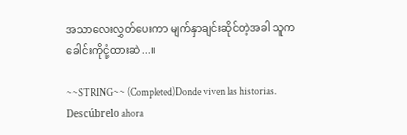အသာလေးလွှတ်ပေးကာ မျက်နှာချင်းဆိုင်တဲ့အခါ သူကခေါင်းကိုငုံ့ထားဆဲ...။

~~STRING~~ (Completed)Donde viven las historias. Descúbrelo ahora